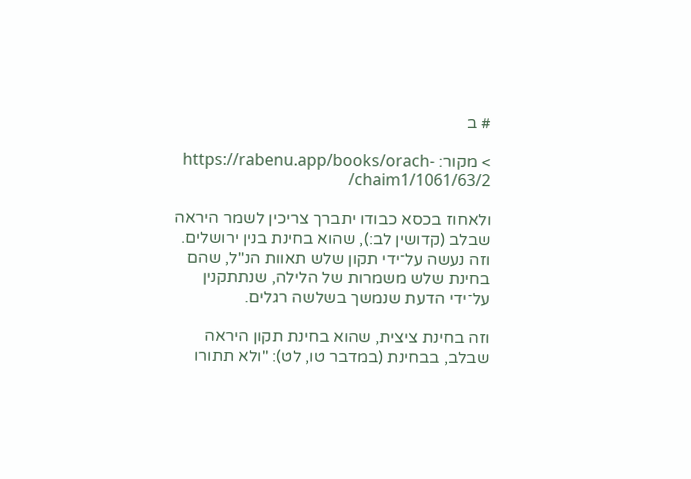# ב

> מקור: https://rabenu.app/books/orach-chaim1/1061/63/2/

ולאחוז בכסא כבודו יתברך צריכין לשמר היראה שבלב (קדושין לב:), שהוא בחינת בנין ירושלים. וזה נעשה על־ידי תקון שלש תאוות הנ"ל, שהם בחינת שלש משמרות של הלילה, שנתתקנין על־ידי הדעת שנמשך בשלשה רגלים.

וזה בחינת ציצית, שהוא בחינת תקון היראה שבלב, בבחינת (במדבר טו, לט): "ולא תתורו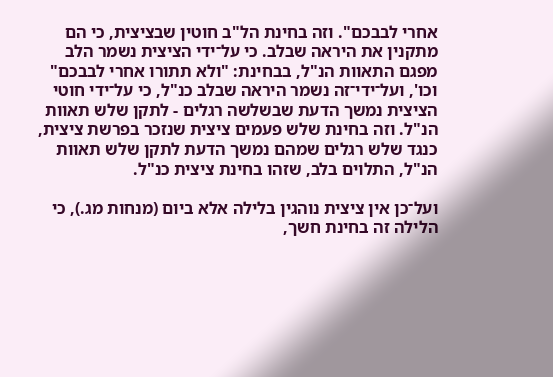אחרי לבבכם". וזה בחינת הל"ב חוטין שבציצית, כי הם מתקנין את היראה שבלב. כי על־ידי הציצית נשמר הלב מפגם התאוות הנ"ל, בבחינת: "ולא תתורו אחרי לבבכם" וכו', ועל־ידי־זה נשמר היראה שבלב כנ"ל, כי על־ידי חוטי הציצית נמשך הדעת שבשלשה רגלים - לתקן שלש תאוות הנ"ל. וזה בחינת שלש פעמים ציצית שנזכר בפרשת ציצית, כנגד שלש רגלים שמהם נמשך הדעת לתקן שלש תאוות הנ"ל, התלוים בלב, שזהו בחינת ציצית כנ"ל.

ועל־כן אין ציצית נוהגין בלילה אלא ביום (מנחות מג.), כי הלילה זה בחינת חשך,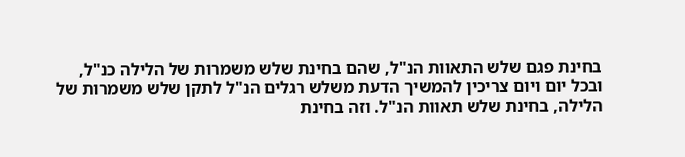בחינת פגם שלש התאוות הנ"ל, שהם בחינת שלש משמרות של הלילה כנ"ל, ובכל יום ויום צריכין להמשיך הדעת משלש רגלים הנ"ל לתקן שלש משמרות של הלילה, בחינת שלש תאוות הנ"ל. וזה בחינת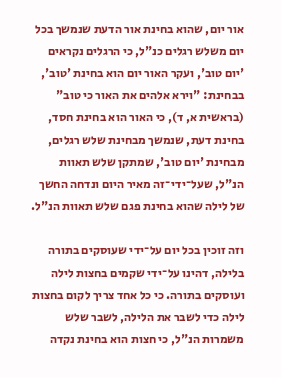אור יום, שהוא בחינת אור הדעת שנמשך בכל יום משלש רגלים כנ"ל, כי הרגלים נקראים 'יום טוב', ועקר האור יום הוא בחינת 'טוב', בבחינת: "וירא אלהים את האור כי טוב" (בראשית א, ד), כי האור הוא בחינת חסד, בחינת דעת, שנמשך מבחינת שלש רגלים, מבחינת 'יום טוב', שמתקן שלש תאוות הנ"ל, שעל־ידי־זה מאיר היום ונדחה החשך של לילה שהוא בחינת פגם שלש תאוות הנ"ל.

וזה זוכין בכל יום על־ידי שעוסקים בתורה בלילה, דהינו על־ידי שקמים בחצות לילה ועוסקים בתורה. כי כל אחד צריך לקום בחצות לילה כדי לשבר את הלילה, לשבר שלש משמרות הנ"ל, כי חצות הוא בחינת נקדה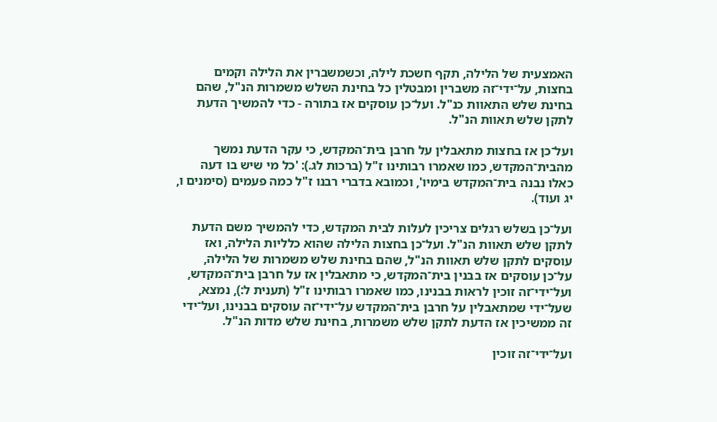האמצעית של הלילה, תקף חשכת לילה, וכשמשברין את הלילה וקמים בחצות, על־ידי־זה משברין ומבטלין כל בחינת השלש משמרות הנ"ל, שהם בחינת שלש התאוות כנ"ל. ועל־כן עוסקים אז בתורה - כדי להמשיך הדעת לתקן שלש תאוות הנ"ל.

ועל־כן אז בחצות מתאבלין על חרבן בית־המקדש, כי עקר הדעת נמשך מהבית־המקדש, כמו שאמרו רבותינו ז"ל (ברכות לג.): 'כל מי שיש בו דעה כאלו נבנה בית־המקדש בימיו', וכמובא בדברי רבנו ז"ל כמה פעמים (סימנים ו, יג ועוד).

ועל־כן בשלש רגלים צריכין לעלות לבית המקדש, כדי להמשיך משם הדעת לתקן שלש תאוות הנ"ל. ועל־כן בחצות הלילה שהוא כלליות הלילה, ואז עוסקים לתקן שלש תאוות הנ"ל, שהם בחינת שלש משמרות של הלילה, על־כן עוסקים אז בבנין בית־המקדש, כי מתאבלין אז על חרבן בית־המקדש, ועל־ידי־זה זוכין לראות בבנינו, כמו שאמרו רבותינו ז"ל (תענית ל:), נמצא, שעל־ידי שמתאבלין על חרבן בית־המקדש על־ידי־זה עוסקים בבנינו, ועל־ידי זה ממשיכין אז הדעת לתקן שלש משמרות, בחינת שלש מדות הנ"ל.

ועל־ידי־זה זוכין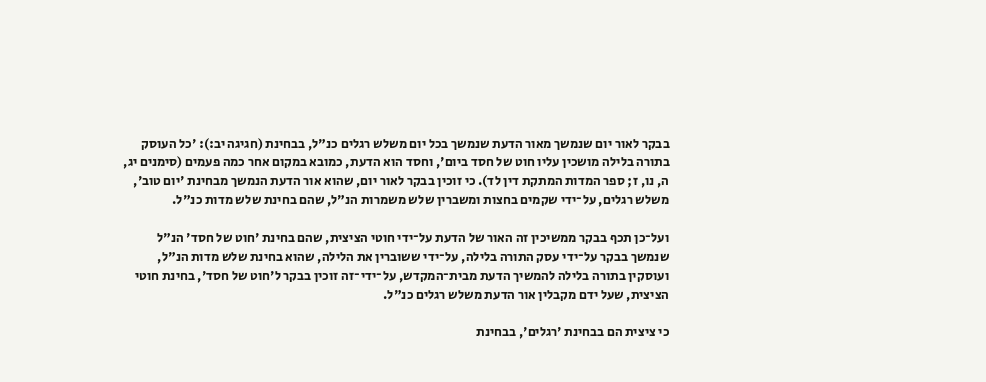בבקר לאור יום שנמשך מאור הדעת שנמשך בכל יום משלש רגלים כנ"ל, בבחינת (חגיגה יב:): 'כל העוסק בתורה בלילה מושכין עליו חוט של חסד ביום', וחסד הוא הדעת, כמובא במקום אחר כמה פעמים (סימנים יג, ה, נו, ז; ספר המדות המתקת דין לד). כי זוכין בבקר לאור יום, שהוא אור הדעת הנמשך מבחינת 'יום טוב', משלש רגלים, על־ידי שקמים בחצות ומשברין שלש משמרות הנ"ל, שהם בחינת שלש מדות כנ"ל.

ועל־כן תכף בבקר ממשיכין זה האור של הדעת על־ידי חוטי הציצית, שהם בחינת 'חוט של חסד' הנ"ל שנמשך בבקר על־ידי עסק התורה בלילה, על־ידי ששוברין את הלילה, שהוא בחינת שלש מדות הנ"ל, ועוסקין בתורה בלילה להמשיך הדעת מבית־המקדש, על־ידי־זה זוכין בבקר ל'חוט של חסד', בחינת חוטי הציצית, שעל ידם מקבלין אור הדעת משלש רגלים כנ"ל.

כי ציצית הם בבחינת 'רגלים', בבחינת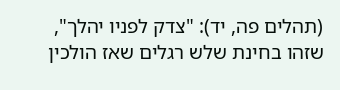(תהלים פה, יד): "צדק לפניו יהלך", שזהו בחינת שלש רגלים שאז הולכין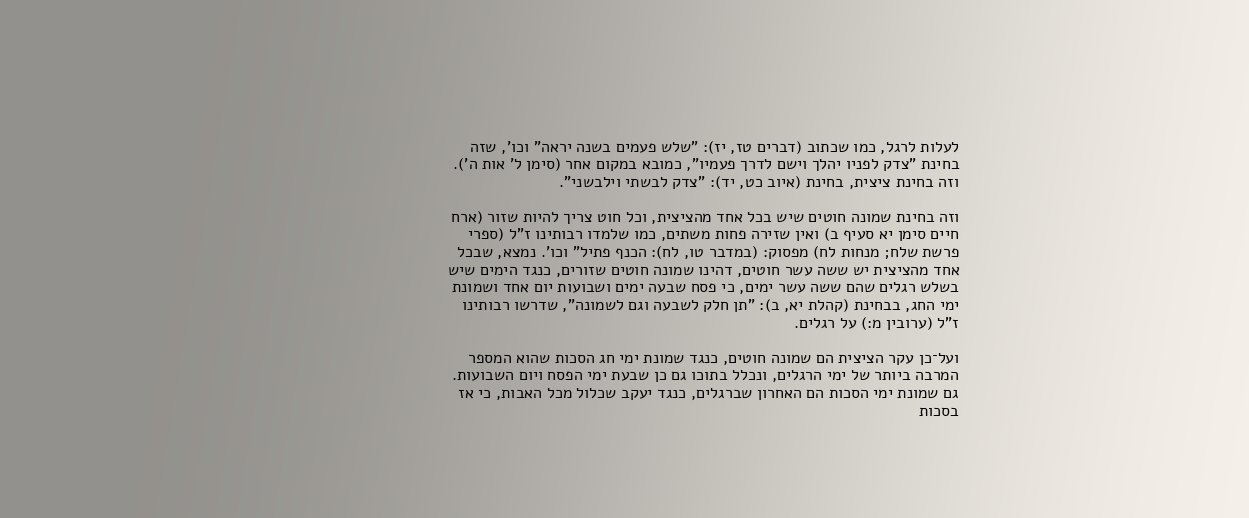לעלות לרגל, כמו שכתוב (דברים טז, יז): "שלש פעמים בשנה יראה" וכו', שזה בחינת "צדק לפניו יהלך וישם לדרך פעמיו", כמובא במקום אחר (סימן ל' אות ה'). וזה בחינת ציצית, בחינת (איוב כט, יד): "צדק לבשתי וילבשני".

וזה בחינת שמונה חוטים שיש בכל אחד מהציצית, וכל חוט צריך להיות שזור (ארח חיים סימן יא סעיף ב) ואין שזירה פחות משתים, כמו שלמדו רבותינו ז"ל (ספרי פרשת שלח; מנחות לח) מפסוק: (במדבר טו, לח): הכנף פתיל" וכו'. נמצא, שבכל אחד מהציצית יש ששה עשר חוטים, דהינו שמונה חוטים שזורים, כנגד הימים שיש בשלש רגלים שהם ששה עשר ימים, כי פסח שבעה ימים ושבועות יום אחד ושמונת ימי החג, בבחינת (קהלת יא, ב): "תן חלק לשבעה וגם לשמונה", שדרשו רבותינו ז"ל (ערובין מ:) על רגלים.

ועל־כן עקר הציצית הם שמונה חוטים, כנגד שמונת ימי חג הסכות שהוא המספר המרבה ביותר של ימי הרגלים, ונכלל בתוכו גם כן שבעת ימי הפסח ויום השבועות. גם שמונת ימי הסכות הם האחרון שברגלים, כנגד יעקב שכלול מכל האבות, כי אז בסכות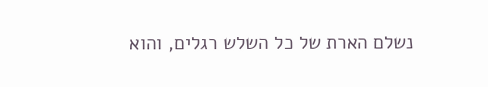נשלם הארת של כל השלש רגלים, והוא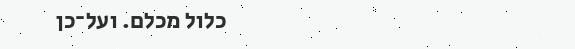כלול מכלם. ועל־כן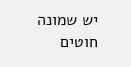יש שמונה חוטים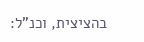בהציצית, וכנ"ל: